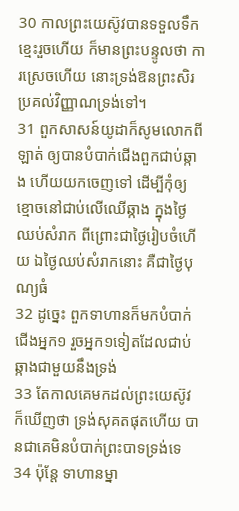30 កាលព្រះយេស៊ូវបានទទួលទឹកខ្មេះរួចហើយ ក៏មានព្រះបន្ទូលថា ការស្រេចហើយ នោះទ្រង់ឱនព្រះសិរប្រគល់វិញ្ញាណទ្រង់ទៅ។
31 ពួកសាសន៍យូដាក៏សូមលោកពីឡាត់ ឲ្យបានបំបាក់ជើងពួកជាប់ឆ្កាង ហើយយកចេញទៅ ដើម្បីកុំឲ្យខ្មោចនៅជាប់លើឈើឆ្កាង ក្នុងថ្ងៃឈប់សំរាក ពីព្រោះជាថ្ងៃរៀបចំហើយ ឯថ្ងៃឈប់សំរាកនោះ គឺជាថ្ងៃបុណ្យធំ
32 ដូច្នេះ ពួកទាហានក៏មកបំបាក់ជើងអ្នក១ រួចអ្នក១ទៀតដែលជាប់ឆ្កាងជាមួយនឹងទ្រង់
33 តែកាលគេមកដល់ព្រះយេស៊ូវ ក៏ឃើញថា ទ្រង់សុគតផុតហើយ បានជាគេមិនបំបាក់ព្រះបាទទ្រង់ទេ
34 ប៉ុន្តែ ទាហានម្នា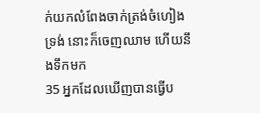ក់យកលំពែងចាក់ត្រង់ចំហៀងទ្រង់ នោះក៏ចេញឈាម ហើយនឹងទឹកមក
35 អ្នកដែលឃើញបានធ្វើប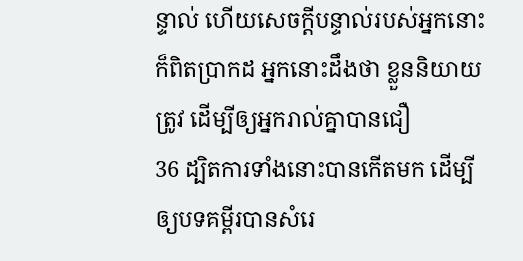ន្ទាល់ ហើយសេចក្តីបន្ទាល់របស់អ្នកនោះក៏ពិតប្រាកដ អ្នកនោះដឹងថា ខ្លួននិយាយត្រូវ ដើម្បីឲ្យអ្នករាល់គ្នាបានជឿ
36 ដ្បិតការទាំងនោះបានកើតមក ដើម្បីឲ្យបទគម្ពីរបានសំរេ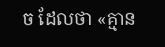ច ដែលថា «គ្មាន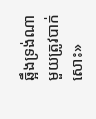ឆ្អឹងទ្រង់ណាមួយត្រូវបាក់សោះ»